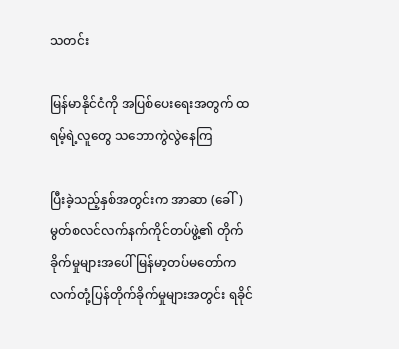သတင်း

မြန်မာနိုင်ငံကို အပြစ်ပေးရေးအတွက် ထရမ့်ရဲ့လူတွေ သဘောကွဲလွဲနေကြ

ပြီးခဲ့သည့်နှစ်အတွင်းက အာဆာ (ခေါ်) မွတ်စလင်လက်နက်ကိုင်တပ်ဖွဲ့၏ တိုက်ခိုက်မှုများအပေါ် မြန်မာ့တပ်မတော်က လက်တုံ့ပြန်တိုက်ခိုက်မှုများအတွင်း ရခိုင်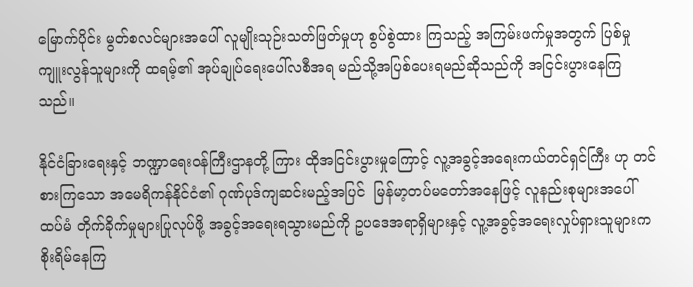မြောက်ပိုင်း မွတ်စလင်များအပေါ် လူမျိုးသုဉ်းသတ်ဖြတ်မှုဟု စွပ်စွဲထား ကြသည့် အကြမ်းဖက်မှုအတွက် ပြစ်မှုကျူးလွန်သူများကို ထရမ့်၏ အုပ်ချုပ်ရေးပေါ်လစီအရ မည်သို့အပြစ်ပေးရမည်ဆိုသည်ကို အငြင်းပွားနေကြသည်။

နိုင်ငံခြားရေးနှင့် ဘဏ္ဍာရေးဝန်ကြီးဌာနတို့ ကြား ထိုအငြင်းပွားမှုကြောင့် လူ့အခွင့်အရေးကယ်တင်ရှင်ကြီး ဟု တင်စားကြသော အမေရိကန်နိုင်ငံ၏ ဂုဏ်ပုဒ်ကျဆင်းမည့်အပြင်  မြန်မာ့တပ်မတော်အနေဖြင့် လူနည်းစုများအပေါ် ထပ်မံ တိုက်ခိုက်မှုများပြုလုပ်ဖို့ အခွင့်အရေးရသွားမည်ကို ဥပဒေအရာရှိများနှင့် လူ့အခွင့်အရေးလှုပ်ရှားသူများက စိုးရိမ်နေကြ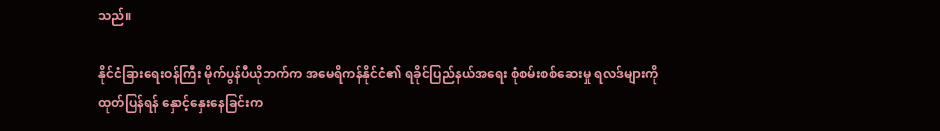သည်။

နိုင်ငံခြားရေးဝန်ကြီး မိုက်ပွန်ပီယိုဘက်က အမေရိကန်နိုင်ငံ၏ ရခိုင်ပြည်နယ်အရေး စုံစမ်းစစ်ဆေးမှု ရလဒ်များကို ထုတ်ပြန်ရန် နှောင့်နှေးနေခြင်းက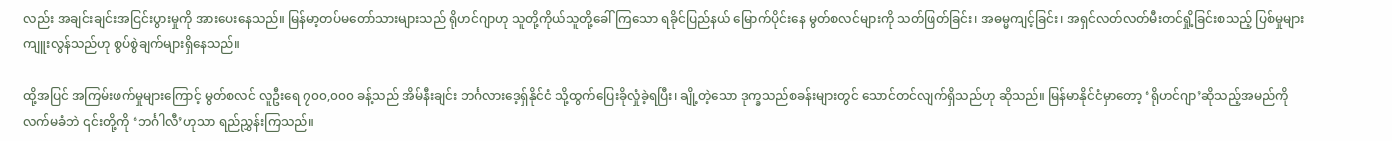လည်း အချင်းချင်းအငြင်းပွားမှုကို အားပေးနေသည်။ မြန်မာ့တပ်မတော်သားများသည် ရိုဟင်ဂျာဟု သူတို့ကိုယ်သူတို့ခေါ်ကြသော ရခိုင်ပြည်နယ် မြောက်ပိုင်းနေ မွတ်စလင်များကို သတ်ဖြတ်ခြင်း၊ အဓမ္မကျင့်ခြင်း၊ အရှင်လတ်လတ်မီးတင်ရှို့ခြင်းစသည့် ပြစ်မှုများကျူးလွန်သည်ဟု စွပ်စွဲချက်များရှိနေသည်။

ထို့အပြင် အကြမ်းဖက်မှုများကြောင့် မွတ်စလင် လူဦးရေ ၇၀၀,၀၀၀ ခန့်သည် အိမ်နီးချင်း ဘင်္ဂလားဒေ့ရှ်နိုင်ငံ သို့ထွက်ပြေးခိုလှုံခဲ့ရပြီး၊ ချို့တဲ့သော ဒုက္ခသည်စခန်းများတွင် သောင်တင်လျက်ရှိသည်ဟု ဆိုသည်။ မြန်မာနိုင်ငံမှာတော့ ‘ရိုဟင်ဂျာ’ဆိုသည့်အမည်ကို လက်မခံဘဲ ၎င်းတို့ကို ‘ဘင်္ဂါလီ’ဟုသာ ရည်ညွှန်းကြသည်။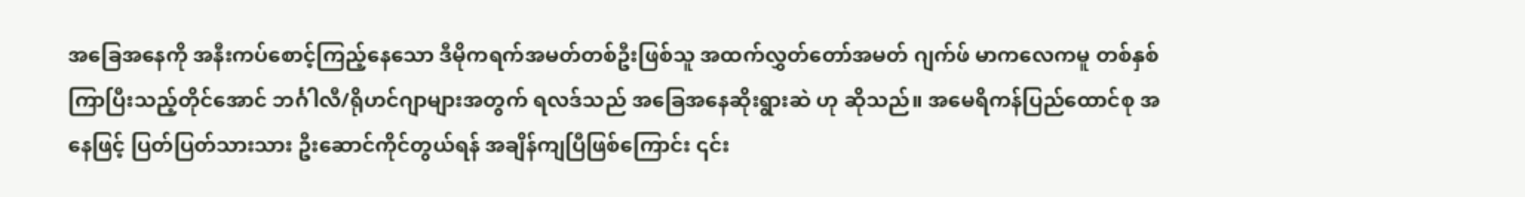အခြေအနေကို အနီးကပ်စောင့်ကြည့်နေသော ဒီမိုကရက်အမတ်တစ်ဦးဖြစ်သူ အထက်လွှတ်တော်အမတ် ဂျက်ဖ် မာကလေကမူ တစ်နှစ်ကြာပြီးသည့်တိုင်အောင် ဘင်္ဂါလီ/ရိုဟင်ဂျာများအတွက် ရလဒ်သည် အခြေအနေဆိုးရွားဆဲ ဟု ဆိုသည်။ အမေရိကန်ပြည်ထောင်စု အနေဖြင့် ပြတ်ပြတ်သားသား ဦးဆောင်ကိုင်တွယ်ရန် အချိန်ကျပြီဖြစ်ကြောင်း ၎င်း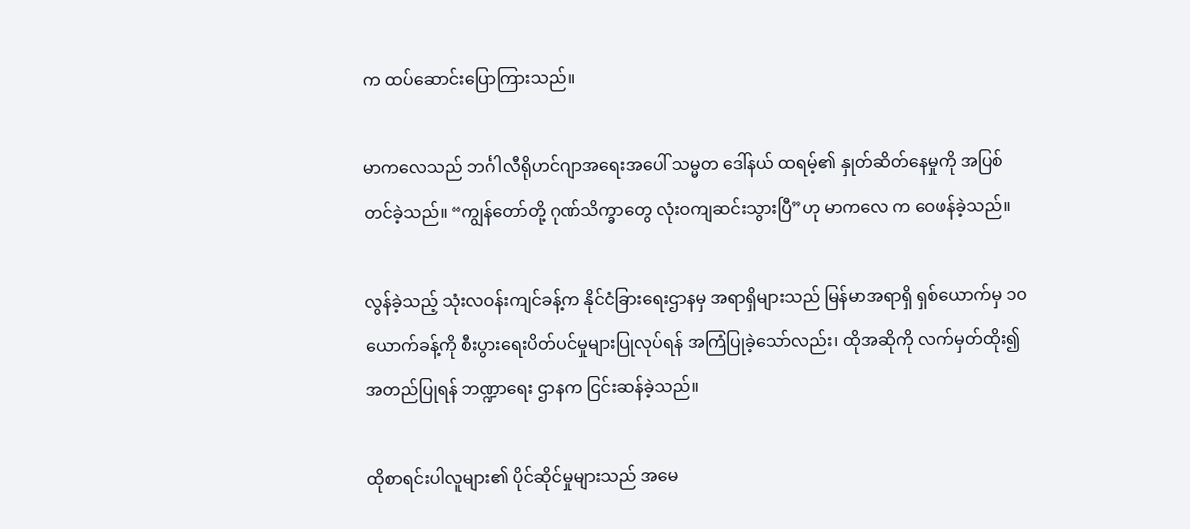က ထပ်ဆောင်းပြောကြားသည်။

မာကလေသည် ဘင်္ဂါလီရိုဟင်ဂျာအရေးအပေါ် သမ္မတ ဒေါ်နယ် ထရမ့်၏ နှုတ်ဆိတ်နေမှုကို အပြစ်တင်ခဲ့သည်။ “ကျွန်တော်တို့ ဂုဏ်သိက္ခာတွေ လုံးဝကျဆင်းသွားပြီ”ဟု မာကလေ က ဝေဖန်ခဲ့သည်။

လွန်ခဲ့သည့် သုံးလဝန်းကျင်ခန့်က နိုင်ငံခြားရေးဌာနမှ အရာရှိများသည် မြန်မာအရာရှိ ရှစ်ယောက်မှ ၁၀ ယောက်ခန့်ကို စီးပွားရေးပိတ်ပင်မှုများပြုလုပ်ရန် အကြံပြုခဲ့သော်လည်း၊ ထိုအဆိုကို လက်မှတ်ထိုး၍ အတည်ပြုရန် ဘဏ္ဍာရေး ဌာနက ငြင်းဆန်ခဲ့သည်။

ထိုစာရင်းပါလူများ၏ ပိုင်ဆိုင်မှုများသည် အမေ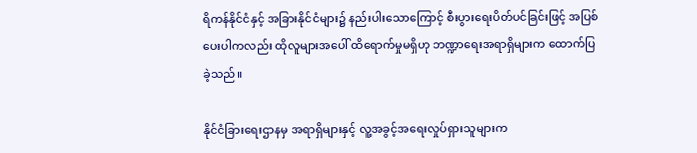ရိကန်နိုင်ငံနှင့် အခြားနိုင်ငံများ၌ နည်းပါးသောကြောင့် စီးပွားရေးပိတ်ပင်ခြင်းဖြင့် အပြစ်ပေးပါကလည်း ထိုလူများအပေါ် ထိရောက်မှုမရှိဟု ဘဏ္ဍာရေးအရာရှိများက ထောက်ပြခဲ့သည်။

နိုင်ငံခြားရေးဌာနမှ အရာရှိများနှင့် လူ့အခွင့်အရေးလှုပ်ရှားသူများက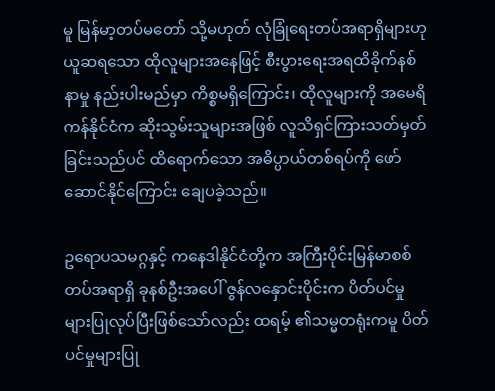မူ မြန်မာ့တပ်မတော် သို့မဟုတ် လုံခြုံရေးတပ်အရာရှိများဟု ယူဆရသော ထိုလူများအနေဖြင့် စီးပွားရေးအရထိခိုက်နစ်နာမှု နည်းပါးမည်မှာ ကိစ္စမရှိကြောင်း၊ ထိုလူများကို အမေရိကန်နိုင်ငံက ဆိုးသွမ်းသူများအဖြစ် လူသိရှင်ကြားသတ်မှတ်ခြင်းသည်ပင် ထိရောက်သော အဓိပ္ပာယ်တစ်ရပ်ကို ဖော်ဆောင်နိုင်ကြောင်း ချေပခဲ့သည်။

ဥရောပသမဂ္ဂနှင့် ကနေဒါနိုင်ငံတို့က အကြီးပိုင်းမြန်မာစစ်တပ်အရာရှိ ခုနစ်ဦးအပေါ် ဇွန်လနှောင်းပိုင်းက ပိတ်ပင်မှုများပြုလုပ်ပြီးဖြစ်သော်လည်း ထရမ့် ၏သမ္မတရုံးကမူ ပိတ်ပင်မှုများပြု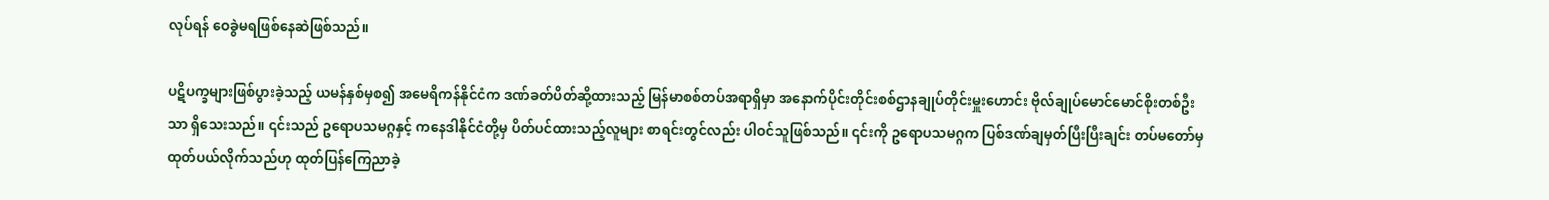လုပ်ရန် ဝေခွဲမရဖြစ်နေဆဲဖြစ်သည်။

ပဋိပက္ခများဖြစ်ပွားခဲ့သည့် ယမန်နှစ်မှစ၍ အမေရိကန်နိုင်ငံက ဒဏ်ခတ်ပိတ်ဆို့ထားသည့် မြန်မာစစ်တပ်အရာရှိမှာ အနောက်ပိုင်းတိုင်းစစ်ဌာနချုပ်တိုင်းမှူးဟောင်း ဗိုလ်ချုပ်မောင်မောင်စိုးတစ်ဦးသာ ရှိသေးသည်။ ၎င်းသည် ဥရောပသမဂ္ဂနှင့် ကနေဒါနိုင်ငံတို့မှ ပိတ်ပင်ထားသည့်လူများ စာရင်းတွင်လည်း ပါဝင်သူဖြစ်သည်။ ၎င်းကို ဥရောပသမဂ္ဂက ပြစ်ဒဏ်ချမှတ်ပြီးပြီးချင်း တပ်မတော်မှ ထုတ်ပယ်လိုက်သည်ဟု ထုတ်ပြန်ကြေညာခဲ့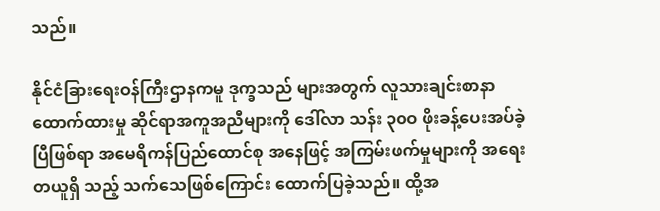သည်။

နိုင်ငံခြားရေးဝန်ကြီးဌာနကမူ ဒုက္ခသည် များအတွက် လူသားချင်းစာနာထောက်ထားမှု ဆိုင်ရာအကူအညီများကို ဒေါ်လာ သန်း ၃၀ဝ ဖိုးခန့်ပေးအပ်ခဲ့ပြီဖြစ်ရာ အမေရိကန်ပြည်ထောင်စု အနေဖြင့် အကြမ်းဖက်မှုများကို အရေးတယူရှိ သည့် သက်သေဖြစ်ကြောင်း ထောက်ပြခဲ့သည်။ ထို့အ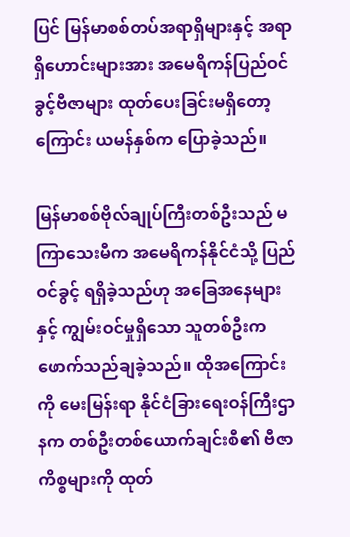ပြင် မြန်မာစစ်တပ်အရာရှိများနှင့် အရာရှိဟောင်းများအား အမေရိကန်ပြည်ဝင်ခွင့်ဗီဇာများ ထုတ်ပေးခြင်းမရှိတော့ကြောင်း ယမန်နှစ်က ပြောခဲ့သည်။

မြန်မာစစ်ဗိုလ်ချုပ်ကြီးတစ်ဦးသည် မကြာသေးမီက အမေရိကန်နိုင်ငံသို့ ပြည်ဝင်ခွင့် ရရှိခဲ့သည်ဟု အခြေအနေများနှင့် ကျွမ်းဝင်မှုရှိသော သူတစ်ဦးက ဖောက်သည်ချခဲ့သည်။ ထိုအကြောင်းကို မေးမြန်းရာ နိုင်ငံခြားရေးဝန်ကြီးဌာနက တစ်ဦးတစ်ယောက်ချင်းစီ၏ ဗီဇာကိစ္စများကို ထုတ်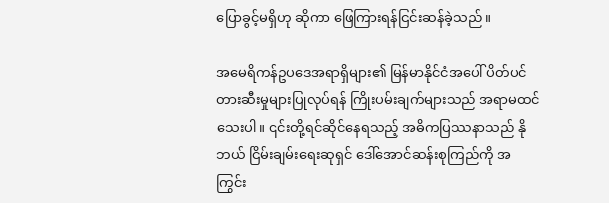ပြောခွင့်မရှိဟု ဆိုကာ ဖြေကြားရန်ငြင်းဆန်ခဲ့သည်။

အမေရိကန်ဥပဒေအရာရှိများ၏ မြန်မာနိုင်ငံအပေါ် ပိတ်ပင်တားဆီးမှုများပြုလုပ်ရန် ကြိုးပမ်းချက်များသည် အရာမထင်သေးပါ။ ၎င်းတို့ရင်ဆိုင်နေရသည့် အဓိကပြဿနာသည် နိုဘယ် ငြိမ်းချမ်းရေးဆုရှင် ဒေါ်အောင်ဆန်းစုကြည်ကို အကြွင်း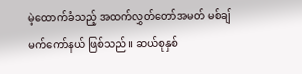မဲ့ထောက်ခံသည့် အထက်လွှတ်တော်အမတ် မစ်ချ် မက်ကော်နယ် ဖြစ်သည်။ ဆယ်စုနှစ်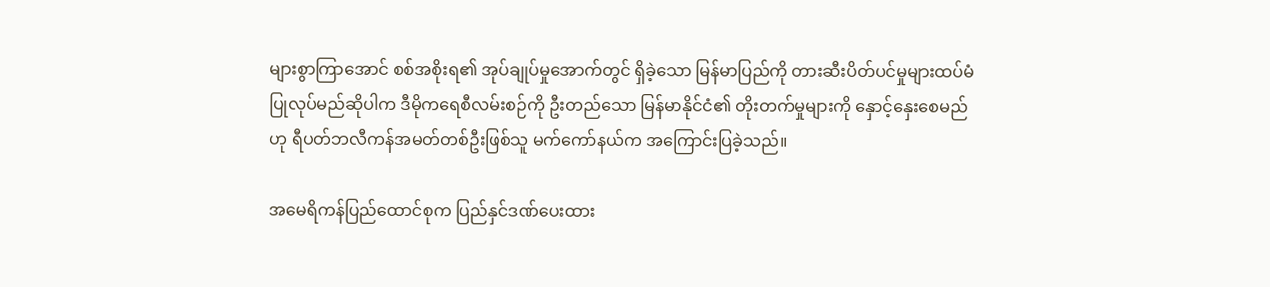များစွာကြာအောင် စစ်အစိုးရ၏ အုပ်ချုပ်မှုအောက်တွင် ရှိခဲ့သော မြန်မာပြည်ကို တားဆီးပိတ်ပင်မှုများထပ်မံပြုလုပ်မည်ဆိုပါက ဒီမိုကရေစီလမ်းစဉ်ကို ဦးတည်သော မြန်မာနိုင်ငံ၏ တိုးတက်မှုများကို နှောင့်နှေးစေမည်ဟု ရီပတ်ဘလီကန်အမတ်တစ်ဦးဖြစ်သူ မက်ကော်နယ်က အကြောင်းပြခဲ့သည်။

အမေရိကန်ပြည်ထောင်စုက ပြည်နှင်ဒဏ်ပေးထား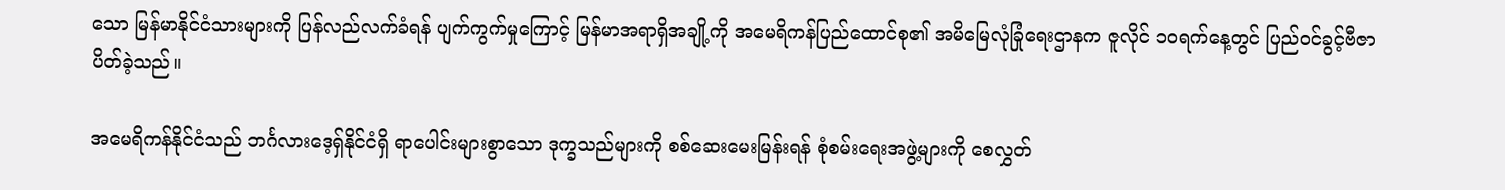သော မြန်မာနိုင်ငံသားများကို ပြန်လည်လက်ခံရန် ပျက်ကွက်မှုကြောင့် မြန်မာအရာရှိအချို့ကို အမေရိကန်ပြည်ထောင်စု၏ အမိမြေလုံခြုံရေးဌာနက ဇူလိုင် ၁ဝရက်နေ့တွင် ပြည်ဝင်ခွင့်ဗီဇာပိတ်ခဲ့သည်။

အမေရိကန်နိုင်ငံသည် ဘင်္ဂလားဒေ့ရှ်နိုင်ငံရှိ ရာပေါင်းများစွာသော ဒုက္ခသည်များကို စစ်ဆေးမေးမြန်းရန် စုံစမ်းရေးအဖွဲ့များကို စေလွှတ်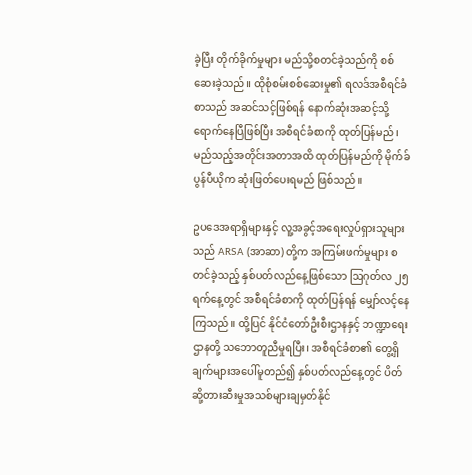ခဲ့ပြီး တိုက်ခိုက်မှုများ မည်သို့စတင်ခဲ့သည်ကို စစ်ဆေးခဲ့သည်။ ထိုစုံစမ်းစစ်ဆေးမှု၏ ရလဒ်အစီရင်ခံစာသည် အဆင်သင့်ဖြစ်ရန် နောက်ဆုံးအဆင့်သို့ရောက်နေပြီဖြစ်ပြီး အစီရင်ခံစာကို ထုတ်ပြန်မည်၊ မည်သည့်အတိုင်းအတာအထိ ထုတ်ပြန်မည်ကို မိုက်ခ် ပွန်ပီယိုက ဆုံးဖြတ်ပေးရမည် ဖြစ်သည်။

ဥပဒေအရာရှိများနှင့် လူ့အခွင့်အရေးလှုပ်ရှားသူများသည် ARSA (အာဆာ) တို့က အကြမ်းဖက်မှုများ စတင်ခဲ့သည့် နှစ်ပတ်လည်နေ့ဖြစ်သော ဩဂုတ်လ ၂၅ရက်နေ့တွင် အစီရင်ခံစာကို ထုတ်ပြန်ရန် မျှော်လင့်နေ ကြသည်။ ထို့ပြင် နိုင်ငံတော်ဦးစီးဌာနနှင့် ဘဏ္ဍာရေးဌာနတို့ သဘောတူညီမှုရပြီး၊ အစီရင်ခံစာ၏ တွေ့ရှိချက်များအပေါ်မူတည်၍ နှစ်ပတ်လည်နေ့တွင် ပိတ်ဆို့တားဆီးမှုအသစ်များချမှတ်နိုင်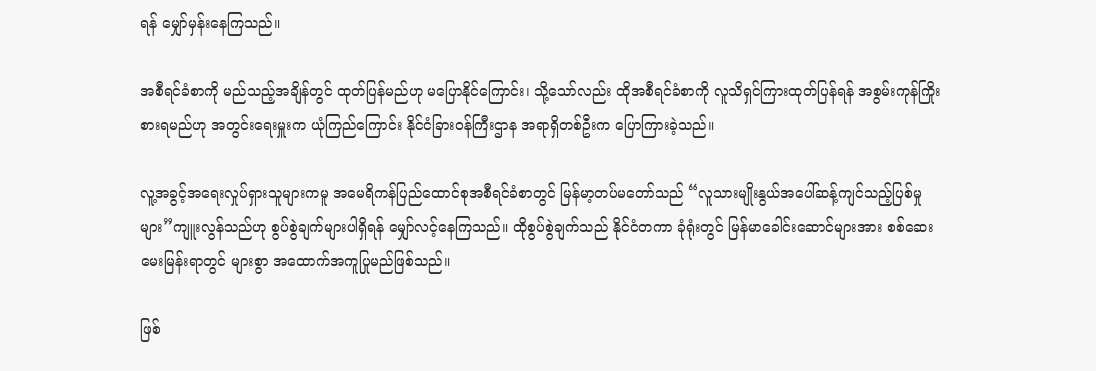ရန် မျှော်မှန်းနေကြသည်။

အစီရင်ခံစာကို မည်သည့်အချိန်တွင် ထုတ်ပြန်မည်ဟု မပြောနိုင်ကြောင်း၊ သို့သော်လည်း ထိုအစီရင်ခံစာကို လူသိရှင်ကြားထုတ်ပြန်ရန် အစွမ်းကုန်ကြိုးစားရမည်ဟု အတွင်းရေးမှူးက ယုံကြည်ကြောင်း နိုင်ငံခြားဝန်ကြီးဌာန အရာရှိတစ်ဦးက ပြောကြားခဲ့သည်။

လူ့အခွင့်အရေးလှုပ်ရှားသူများကမူ အမေရိကန်ပြည်ထောင်စုအစီရင်ခံစာတွင် မြန်မာ့တပ်မတော်သည် “လူသားမျိုးနွယ်အပေါ်ဆန့်ကျင်သည့်ပြစ်မှုများ”ကျူးလွန်သည်ဟု စွပ်စွဲချက်များပါရှိရန် မျှော်လင့်နေကြသည်။ ထိုစွပ်စွဲချက်သည် နိုင်ငံတကာ ခုံရုံးတွင် မြန်မာခေါင်းဆောင်များအား စစ်ဆေးမေးမြန်းရာတွင် များစွာ အထောက်အကူပြုမည်ဖြစ်သည်။

ဖြစ်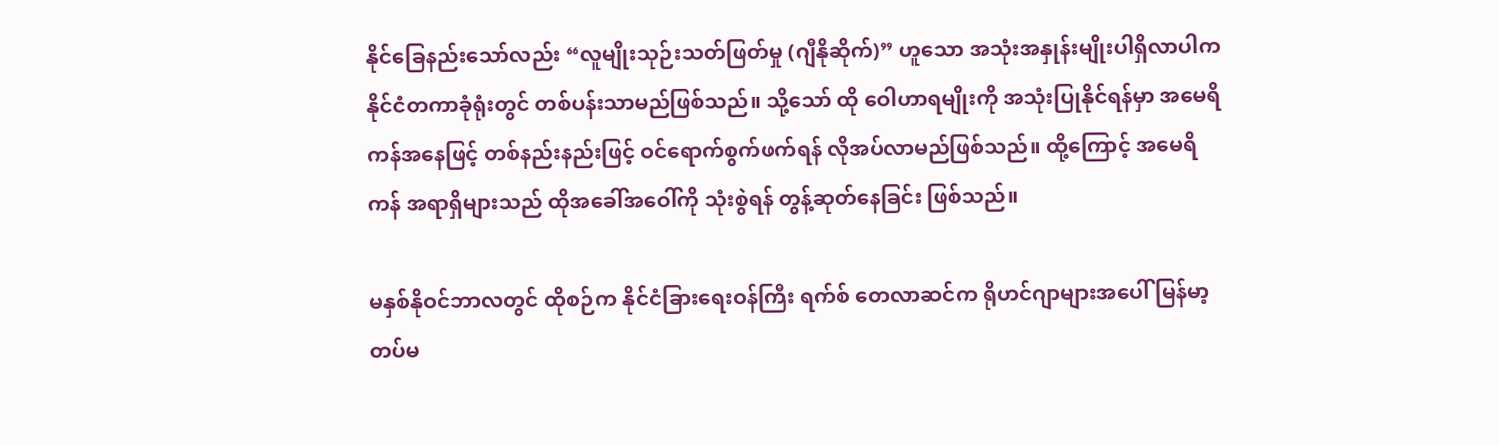နိုင်ခြေနည်းသော်လည်း “လူမျိုးသုဉ်းသတ်ဖြတ်မှု (ဂျီနိုဆိုက်)” ဟူသော အသုံးအနှုန်းမျိုးပါရှိလာပါက နိုင်ငံတကာခုံရုံးတွင် တစ်ပန်းသာမည်ဖြစ်သည်။ သို့သော် ထို ဝေါဟာရမျိုးကို အသုံးပြုနိုင်ရန်မှာ အမေရိကန်အနေဖြင့် တစ်နည်းနည်းဖြင့် ဝင်ရောက်စွက်ဖက်ရန် လိုအပ်လာမည်ဖြစ်သည်။ ထို့ကြောင့် အမေရိကန် အရာရှိများသည် ထိုအခေါ်အဝေါ်ကို သုံးစွဲရန် တွန့်ဆုတ်နေခြင်း ဖြစ်သည်။

မနှစ်နိုဝင်ဘာလတွင် ထိုစဉ်က နိုင်ငံခြားရေးဝန်ကြီး ရက်စ် တေလာဆင်က ရိုဟင်ဂျာများအပေါ် မြန်မာ့တပ်မ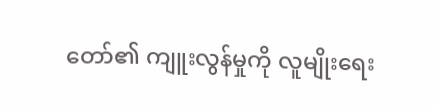တော်၏ ကျူးလွန်မှုကို လူမျိုးရေး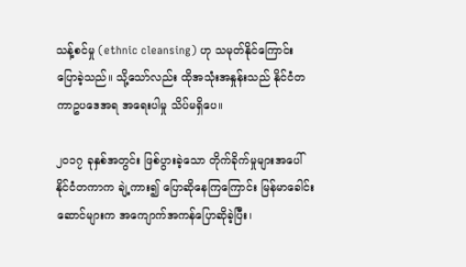သန့်စင်မှု (ethnic cleansing) ဟု သမုတ်နိုင်ကြောင်း ပြောခဲ့သည်။ သို့သော်လည်း ထိုအသုံးအနှုန်းသည် နိုင်ငံတကာဥပဒေအရ အရေးပါမှု သိပ်မရှိပေ။

၂၀၁၇ ခုနှစ်အတွင်း ဖြစ်ပွားခဲ့သော တိုက်ခိုက်မှုများအပေါ် နိုင်ငံတကာက ချဲ့ကား၍ ပြောဆိုနေကြကြောင်း မြန်မာခေါင်းဆောင်များက အကျောက်အကန်ပြောဆိုခဲ့ပြီး၊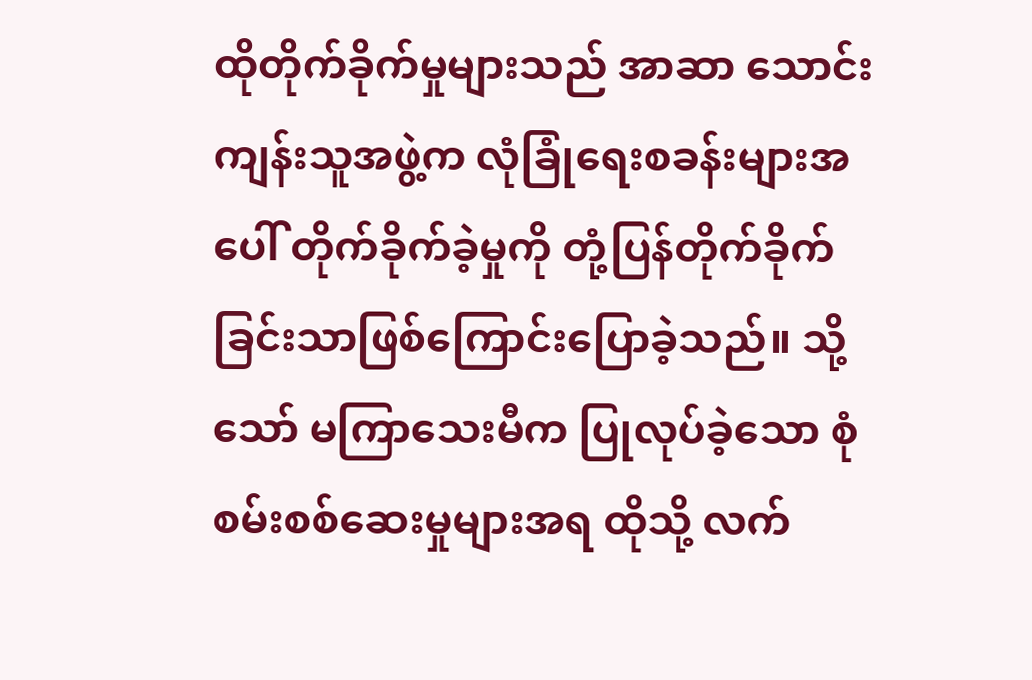ထိုတိုက်ခိုက်မှုများသည် အာဆာ သောင်းကျန်းသူအဖွဲ့က လုံခြုံရေးစခန်းများအပေါ် တိုက်ခိုက်ခဲ့မှုကို တုံ့ပြန်တိုက်ခိုက်ခြင်းသာဖြစ်ကြောင်းပြောခဲ့သည်။ သို့သော် မကြာသေးမီက ပြုလုပ်ခဲ့သော စုံစမ်းစစ်ဆေးမှုများအရ ထိုသို့ လက်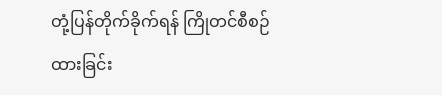တုံ့ပြန်တိုက်ခိုက်ရန် ကြိုတင်စီစဉ်ထားခြင်း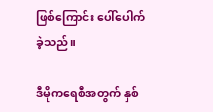ဖြစ်ကြောင်း ပေါ်ပေါက်ခဲ့သည်။

ဒီမိုကရေစီအတွက် နှစ်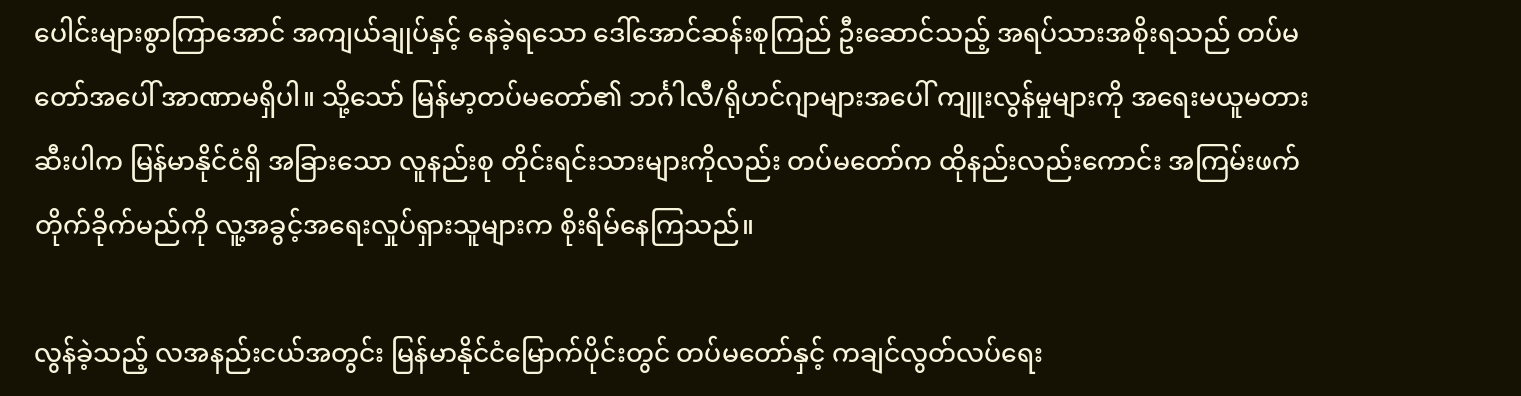ပေါင်းများစွာကြာအောင် အကျယ်ချုပ်နှင့် နေခဲ့ရသော ဒေါ်အောင်ဆန်းစုကြည် ဦးဆောင်သည့် အရပ်သားအစိုးရသည် တပ်မတော်အပေါ် အာဏာမရှိပါ။ သို့သော် မြန်မာ့တပ်မတော်၏ ဘင်္ဂါလီ/ရိုဟင်ဂျာများအပေါ် ကျူးလွန်မှုများကို အရေးမယူမတားဆီးပါက မြန်မာနိုင်ငံရှိ အခြားသော လူနည်းစု တိုင်းရင်းသားများကိုလည်း တပ်မတော်က ထိုနည်းလည်းကောင်း အကြမ်းဖက်တိုက်ခိုက်မည်ကို လူ့အခွင့်အရေးလှုပ်ရှားသူများက စိုးရိမ်နေကြသည်။

လွန်ခဲ့သည့် လအနည်းငယ်အတွင်း မြန်မာနိုင်ငံမြောက်ပိုင်းတွင် တပ်မတော်နှင့် ကချင်လွတ်လပ်ရေး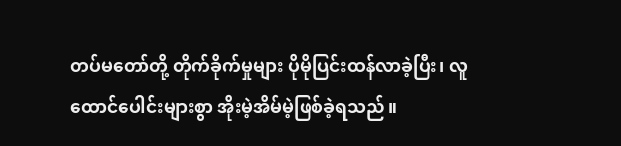တပ်မတော်တို့ တိုက်ခိုက်မှုများ ပိုမိုပြင်းထန်လာခဲ့ပြီး၊ လူထောင်ပေါင်းများစွာ အိုးမဲ့အိမ်မဲ့ဖြစ်ခဲ့ရသည်။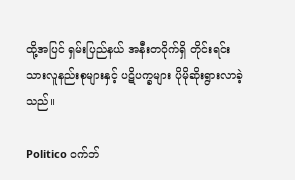ထို့အပြင် ရှမ်းပြည်နယ် အနီးတဝိုက်ရှိ တိုင်းရင်းသားလူနည်းစုများနှင့် ပဋိပက္ခများ ပိုမိုဆိုးရွားလာခဲ့သည်။

Politico ဝက်ဘ်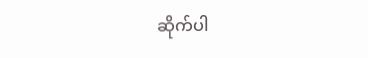ဆိုက်ပါ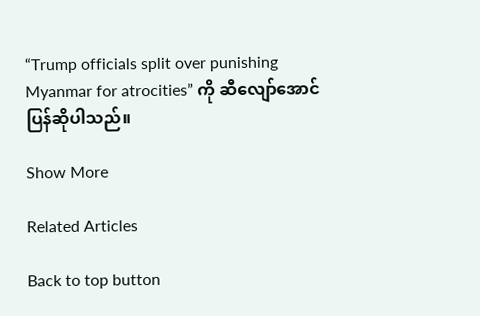“Trump officials split over punishing Myanmar for atrocities” ကို ဆီလျော်အောင် ပြန်ဆိုပါသည်။

Show More

Related Articles

Back to top button